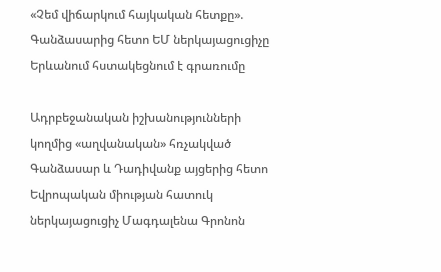«Չեմ վիճարկում հայկական հետքը». Գանձասարից հետո ԵՄ ներկայացուցիչը Երևանում հստակեցնում է գրառումը

Ադրբեջանական իշխանությունների կողմից «աղվանական» հռչակված Գանձասար և Դադիվանք այցերից հետո Եվրոպական միության հատուկ ներկայացուցիչ Մագդալենա Գրոնոն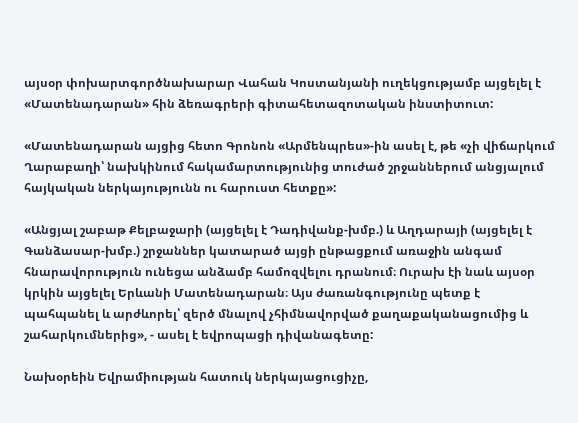այսօր փոխարտգործնախարար Վահան Կոստանյանի ուղեկցությամբ այցելել է «Մատենադարան» հին ձեռագրերի գիտահետազոտական ինստիտուտ:

«Մատենադարան այցից հետո Գրոնոն «Արմենպրես»-ին ասել է, թե «չի վիճարկում Ղարաբաղի՝ նախկինում հակամարտությունից տուժած շրջաններում անցյալում հայկական ներկայությունն ու հարուստ հետքը»:

«Անցյալ շաբաթ Քելբաջարի (այցելել է Դադիվանք-խմբ.) և Աղդարայի (այցելել է Գանձասար-խմբ.) շրջաններ կատարած այցի ընթացքում առաջին անգամ հնարավորություն ունեցա անձամբ համոզվելու դրանում։ Ուրախ էի նաև այսօր կրկին այցելել Երևանի Մատենադարան։ Այս ժառանգությունը պետք է պահպանել և արժևորել՝ զերծ մնալով չհիմնավորված քաղաքականացումից և շահարկումներից», - ասել է եվրոպացի դիվանագետը:

Նախօրեին Եվրամիության հատուկ ներկայացուցիչը,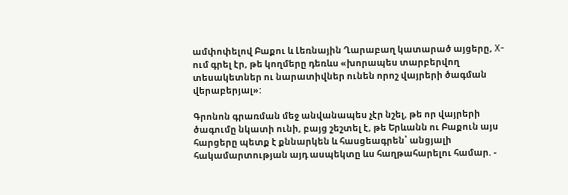ամփոփելով Բաքու և Լեռնային Ղարաբաղ կատարած այցերը, X-ում գրել էր, թե կողմերը դեռևս «խորապես տարբերվող տեսակետներ ու նարատիվներ ունեն որոշ վայրերի ծագման վերաբերյալ»:

Գրոնոն գրառման մեջ անվանապես չէր նշել, թե որ վայրերի ծագումը նկատի ունի, բայց շեշտել է, թե Երևանն ու Բաքուն այս հարցերը պետք է քննարկեն և հասցեագրեն՝ անցյալի հակամարտության այդ ասպեկտը ևս հաղթահարելու համար. -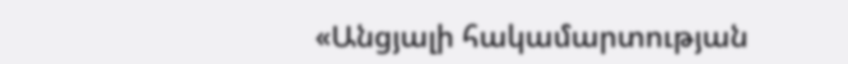«Անցյալի հակամարտության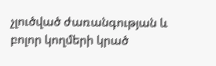չլուծված ժառանգության և բոլոր կողմերի կրած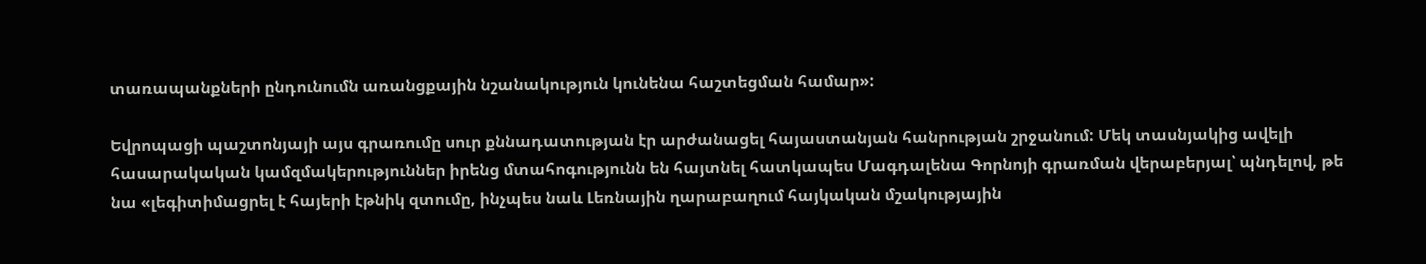տառապանքների ընդունումն առանցքային նշանակություն կունենա հաշտեցման համար»:

Եվրոպացի պաշտոնյայի այս գրառումը սուր քննադատության էր արժանացել հայաստանյան հանրության շրջանում: Մեկ տասնյակից ավելի հասարակական կամզմակերություններ իրենց մտահոգությունն են հայտնել հատկապես Մագդալենա Գորնոյի գրառման վերաբերյալ՝ պնդելով, թե նա «լեգիտիմացրել է հայերի էթնիկ զտումը, ինչպես նաև Լեռնային ղարաբաղում հայկական մշակությային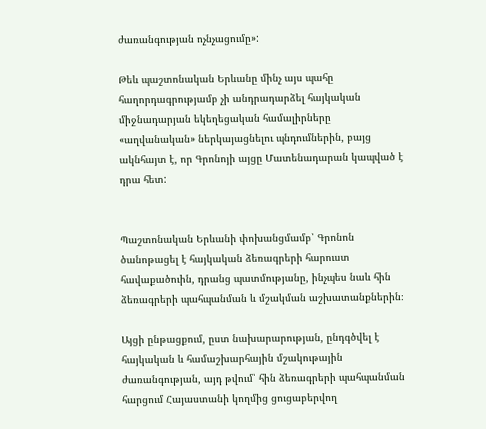ժառանգության ոչնչացումը»:

Թեև պաշտոնական Երևանը մինչ այս պահը հաղորդագրությամբ չի անդրադարձել հայկական միջնադարյան եկեղեցական համալիրները «աղվանական» ներկայացնելու պնդումներին, բայց ակնհայտ է, որ Գրոնոյի այցը Մատենադարան կապված է դրա հետ:


Պաշտոնական Երևանի փոխանցմամբ՝ Գրոնոն ծանոթացել է հայկական ձեռագրերի հարուստ հավաքածուին, դրանց պատմությանը, ինչպես նաև հին ձեռագրերի պահպանման և մշակման աշխատանքներին։

Այցի ընթացքում, ըստ նախարարության, ընդգծվել է հայկական և համաշխարհային մշակութային ժառանգության, այդ թվում՝ հին ձեռագրերի պահպանման հարցում Հայաստանի կողմից ցուցաբերվող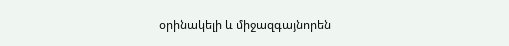օրինակելի և միջազգայնորեն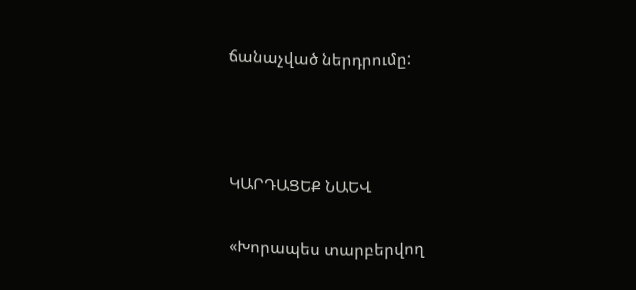ճանաչված ներդրումը:



ԿԱՐԴԱՑԵՔ ՆԱԵՎ

«Խորապես տարբերվող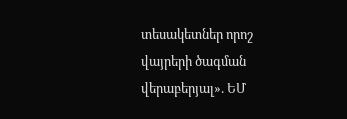տեսակետներ որոշ վայրերի ծագման վերաբերյալ». ԵՄ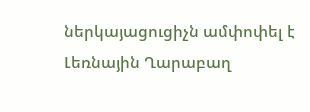ներկայացուցիչն ամփոփել է Լեռնային Ղարաբաղ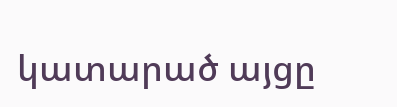կատարած այցը